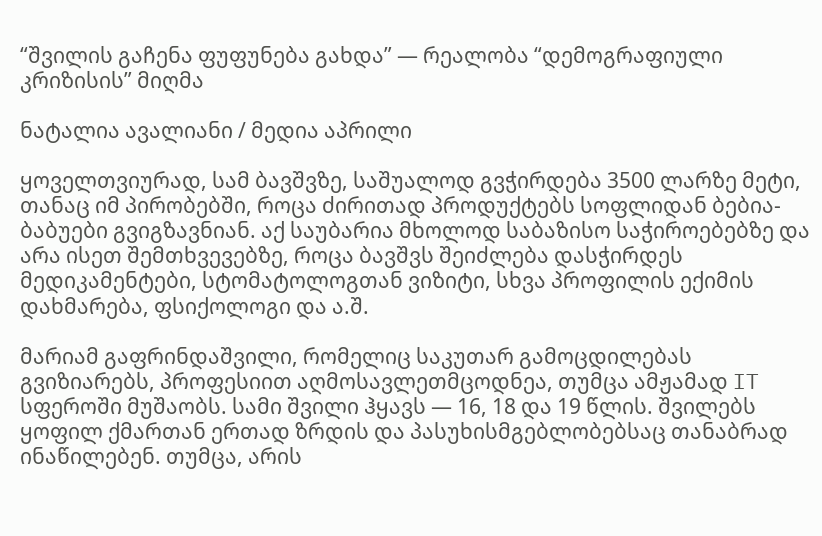“შვილის გაჩენა ფუფუნება გახდა” — რეალობა “დემოგრაფიული კრიზისის” მიღმა

ნატალია ავალიანი / მედია აპრილი

ყოველთვიურად, სამ ბავშვზე, საშუალოდ გვჭირდება 3500 ლარზე მეტი, თანაც იმ პირობებში, როცა ძირითად პროდუქტებს სოფლიდან ბებია-ბაბუები გვიგზავნიან. აქ საუბარია მხოლოდ საბაზისო საჭიროებებზე და არა ისეთ შემთხვევებზე, როცა ბავშვს შეიძლება დასჭირდეს მედიკამენტები, სტომატოლოგთან ვიზიტი, სხვა პროფილის ექიმის დახმარება, ფსიქოლოგი და ა.შ.

მარიამ გაფრინდაშვილი, რომელიც საკუთარ გამოცდილებას გვიზიარებს, პროფესიით აღმოსავლეთმცოდნეა, თუმცა ამჟამად IT სფეროში მუშაობს. სამი შვილი ჰყავს — 16, 18 და 19 წლის. შვილებს ყოფილ ქმართან ერთად ზრდის და პასუხისმგებლობებსაც თანაბრად ინაწილებენ. თუმცა, არის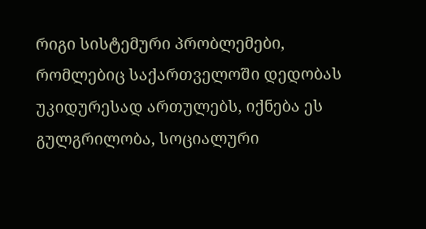რიგი სისტემური პრობლემები, რომლებიც საქართველოში დედობას უკიდურესად ართულებს, იქნება ეს გულგრილობა, სოციალური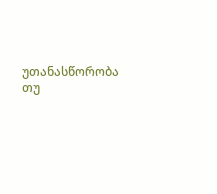უთანასწორობა თუ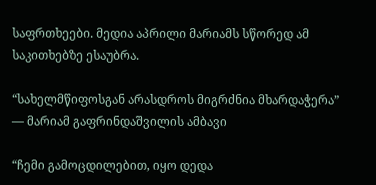საფრთხეები. მედია აპრილი მარიამს სწორედ ამ საკითხებზე ესაუბრა.

“სახელმწიფოსგან არასდროს მიგრძნია მხარდაჭერა” — მარიამ გაფრინდაშვილის ამბავი

“ჩემი გამოცდილებით, იყო დედა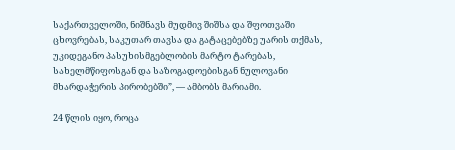საქართველოში, ნიშნავს მუდმივ შიშსა და შფოთვაში ცხოვრებას, საკუთარ თავსა და გატაცებებზე უარის თქმას, უკიდეგანო პასუხისმგებლობის მარტო ტარებას, სახელმწიფოსგან და საზოგადოებისგან ნულოვანი მხარდაჭერის პირობებში”, — ამბობს მარიამი.

24 წლის იყო, როცა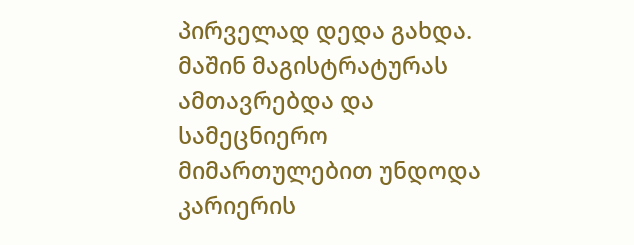პირველად დედა გახდა. მაშინ მაგისტრატურას ამთავრებდა და სამეცნიერო მიმართულებით უნდოდა კარიერის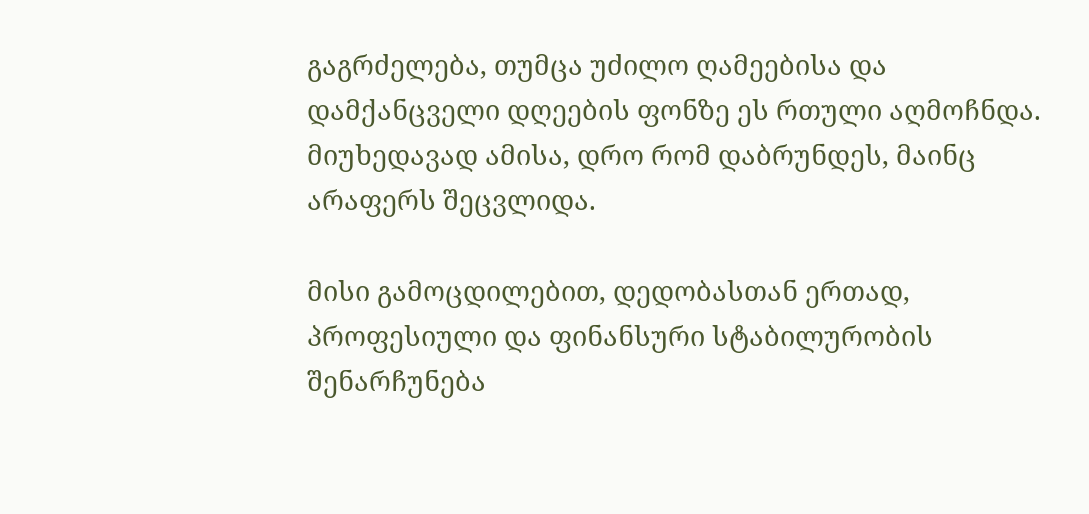გაგრძელება, თუმცა უძილო ღამეებისა და დამქანცველი დღეების ფონზე ეს რთული აღმოჩნდა. მიუხედავად ამისა, დრო რომ დაბრუნდეს, მაინც არაფერს შეცვლიდა.

მისი გამოცდილებით, დედობასთან ერთად, პროფესიული და ფინანსური სტაბილურობის შენარჩუნება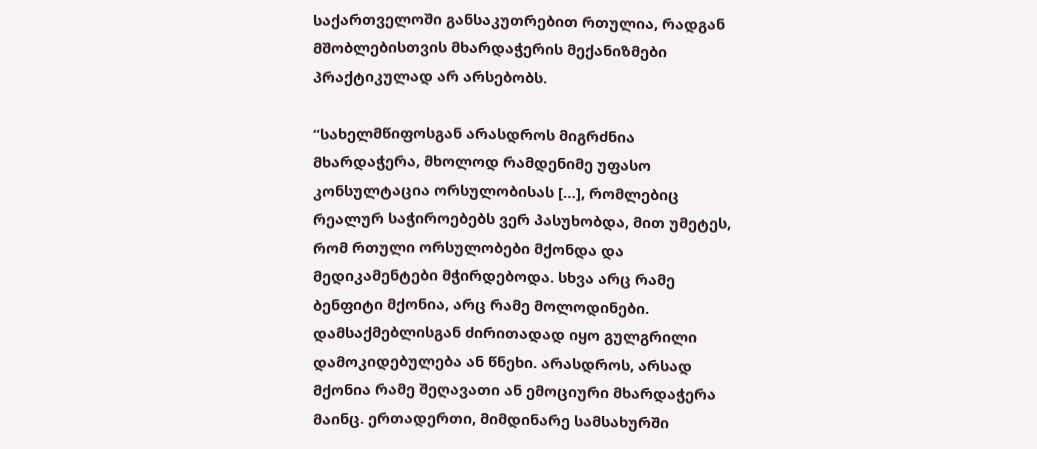საქართველოში განსაკუთრებით რთულია, რადგან მშობლებისთვის მხარდაჭერის მექანიზმები პრაქტიკულად არ არსებობს.

“სახელმწიფოსგან არასდროს მიგრძნია მხარდაჭერა, მხოლოდ რამდენიმე უფასო კონსულტაცია ორსულობისას […], რომლებიც რეალურ საჭიროებებს ვერ პასუხობდა, მით უმეტეს, რომ რთული ორსულობები მქონდა და მედიკამენტები მჭირდებოდა. სხვა არც რამე ბენფიტი მქონია, არც რამე მოლოდინები. დამსაქმებლისგან ძირითადად იყო გულგრილი დამოკიდებულება ან წნეხი. არასდროს, არსად მქონია რამე შეღავათი ან ემოციური მხარდაჭერა მაინც. ერთადერთი, მიმდინარე სამსახურში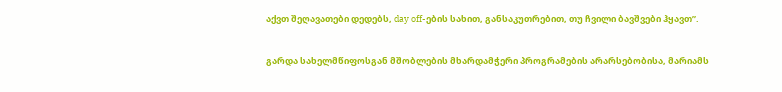აქვთ შეღავათები დედებს, day off-ების სახით, განსაკუთრებით, თუ ჩვილი ბავშვები ჰყავთ”.

გარდა სახელმწიფოსგან მშობლების მხარდამჭერი პროგრამების არარსებობისა, მარიამს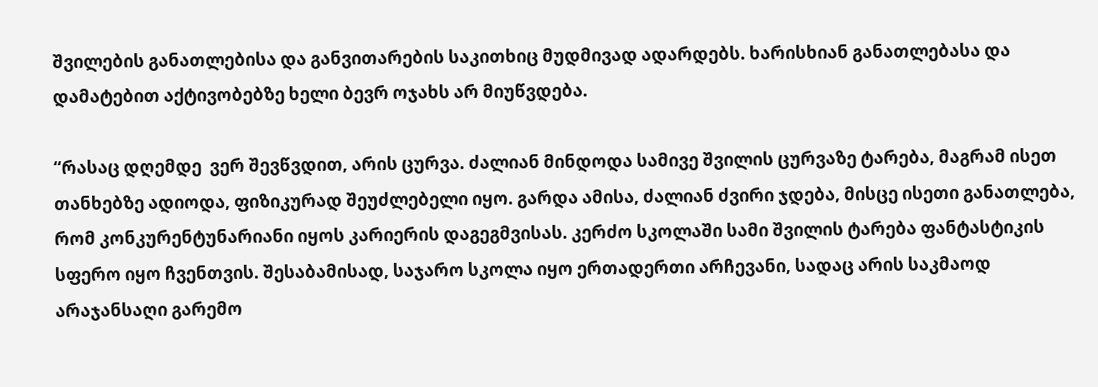შვილების განათლებისა და განვითარების საკითხიც მუდმივად ადარდებს. ხარისხიან განათლებასა და დამატებით აქტივობებზე ხელი ბევრ ოჯახს არ მიუწვდება.

“რასაც დღემდე  ვერ შევწვდით, არის ცურვა. ძალიან მინდოდა სამივე შვილის ცურვაზე ტარება, მაგრამ ისეთ თანხებზე ადიოდა, ფიზიკურად შეუძლებელი იყო. გარდა ამისა, ძალიან ძვირი ჯდება, მისცე ისეთი განათლება, რომ კონკურენტუნარიანი იყოს კარიერის დაგეგმვისას. კერძო სკოლაში სამი შვილის ტარება ფანტასტიკის სფერო იყო ჩვენთვის. შესაბამისად, საჯარო სკოლა იყო ერთადერთი არჩევანი, სადაც არის საკმაოდ არაჯანსაღი გარემო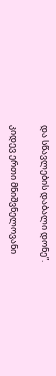და სწავლების დაბალი დონე”.

კიდევ ერთი მნიშვნელოვანი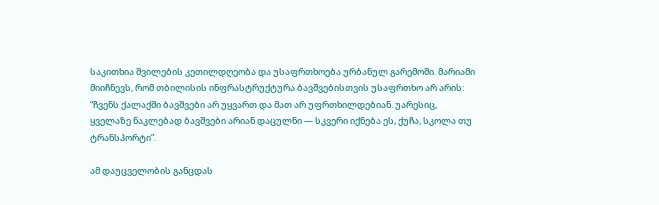საკითხია შვილების კეთილდღეობა და უსაფრთხოება ურბანულ გარემოში. მარიამი მიიჩნევს, რომ თბილისის ინფრასტრუქტურა ბავშვებისთვის უსაფრთხო არ არის: “ჩვენს ქალაქში ბავშვები არ უყვართ და მათ არ უფრთხილდებიან. უარესიც, ყველაზე ნაკლებად ბავშვები არიან დაცულნი — სკვერი იქნება ეს, ქუჩა, სკოლა თუ ტრანსპორტი”.

ამ დაუცველობის განცდას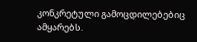კონკრეტული გამოცდილებებიც ამყარებს.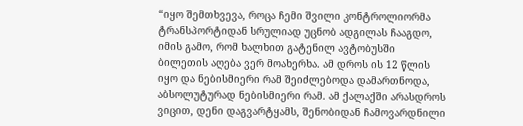“იყო შემთხვევა, როცა ჩემი შვილი კონტროლიორმა ტრანსპორტიდან სრულიად უცნობ ადგილას ჩააგდო, იმის გამო, რომ ხალხით გატენილ ავტობუსში ბილეთის აღება ვერ მოახერხა. ამ დროს ის 12 წლის იყო და ნებისმიერი რამ შეიძლებოდა დამართნოდა, აბსოლუტურად ნებისმიერი რამ. ამ ქალაქში არასდროს ვიცით, დენი დაგვარტყამს, შენობიდან ჩამოვარდნილი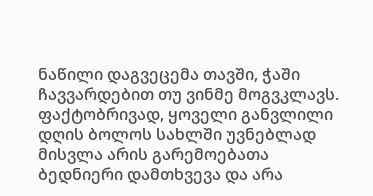ნაწილი დაგვეცემა თავში, ჭაში ჩავვარდებით თუ ვინმე მოგვკლავს. ფაქტობრივად, ყოველი განვლილი დღის ბოლოს სახლში უვნებლად მისვლა არის გარემოებათა ბედნიერი დამთხვევა და არა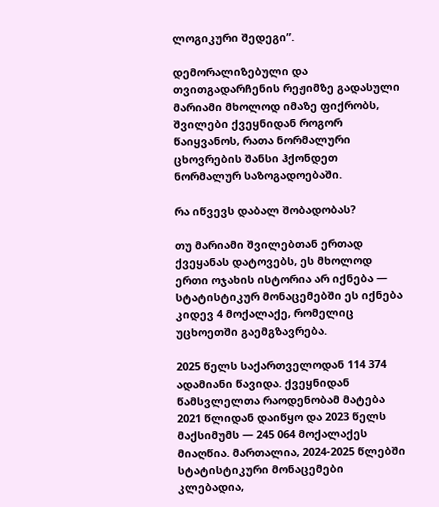ლოგიკური შედეგი”.

დემორალიზებული და თვითგადარჩენის რეჟიმზე გადასული მარიამი მხოლოდ იმაზე ფიქრობს, შვილები ქვეყნიდან როგორ წაიყვანოს, რათა ნორმალური ცხოვრების შანსი ჰქონდეთ ნორმალურ საზოგადოებაში.

რა იწვევს დაბალ შობადობას?

თუ მარიამი შვილებთან ერთად ქვეყანას დატოვებს, ეს მხოლოდ ერთი ოჯახის ისტორია არ იქნება — სტატისტიკურ მონაცემებში ეს იქნება კიდევ 4 მოქალაქე, რომელიც უცხოეთში გაემგზავრება.

2025 წელს საქართველოდან 114 374 ადამიანი წავიდა. ქვეყნიდან წამსვლელთა რაოდენობამ მატება 2021 წლიდან დაიწყო და 2023 წელს მაქსიმუმს — 245 064 მოქალაქეს მიაღწია. მართალია, 2024-2025 წლებში სტატისტიკური მონაცემები კლებადია,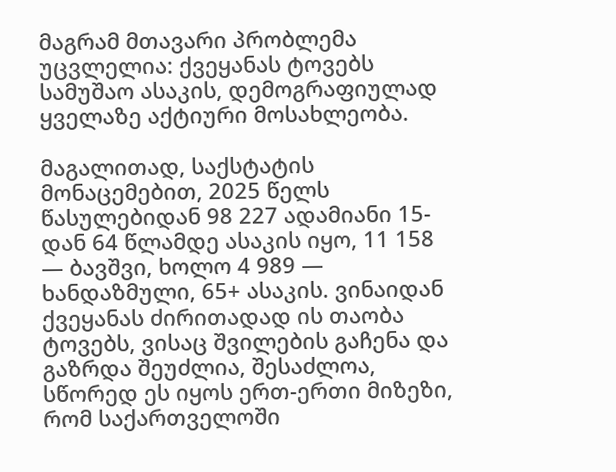მაგრამ მთავარი პრობლემა უცვლელია: ქვეყანას ტოვებს სამუშაო ასაკის, დემოგრაფიულად ყველაზე აქტიური მოსახლეობა.

მაგალითად, საქსტატის მონაცემებით, 2025 წელს წასულებიდან 98 227 ადამიანი 15-დან 64 წლამდე ასაკის იყო, 11 158 — ბავშვი, ხოლო 4 989 — ხანდაზმული, 65+ ასაკის. ვინაიდან ქვეყანას ძირითადად ის თაობა ტოვებს, ვისაც შვილების გაჩენა და გაზრდა შეუძლია, შესაძლოა, სწორედ ეს იყოს ერთ-ერთი მიზეზი, რომ საქართველოში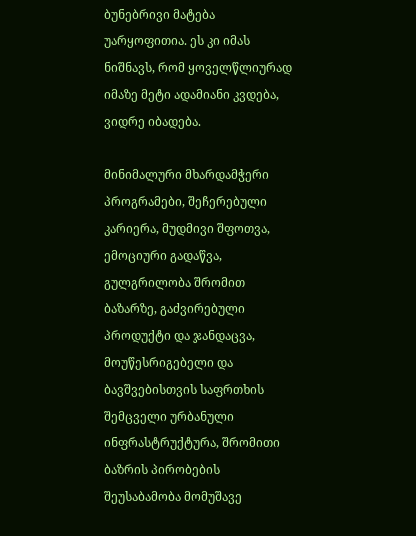ბუნებრივი მატება უარყოფითია. ეს კი იმას ნიშნავს, რომ ყოველწლიურად იმაზე მეტი ადამიანი კვდება, ვიდრე იბადება.

მინიმალური მხარდამჭერი პროგრამები, შეჩერებული კარიერა, მუდმივი შფოთვა, ემოციური გადაწვა, გულგრილობა შრომით ბაზარზე, გაძვირებული პროდუქტი და ჯანდაცვა, მოუწესრიგებელი და ბავშვებისთვის საფრთხის შემცველი ურბანული ინფრასტრუქტურა, შრომითი ბაზრის პირობების შეუსაბამობა მომუშავე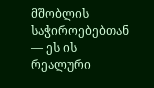მშობლის საჭიროებებთან — ეს ის რეალური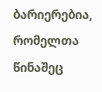ბარიერებია, რომელთა წინაშეც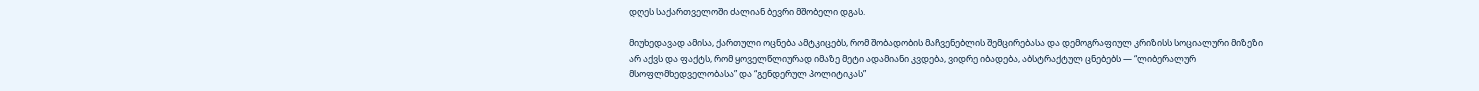დღეს საქართველოში ძალიან ბევრი მშობელი დგას.

მიუხედავად ამისა, ქართული ოცნება ამტკიცებს, რომ შობადობის მაჩვენებლის შემცირებასა და დემოგრაფიულ კრიზისს სოციალური მიზეზი არ აქვს და ფაქტს, რომ ყოველწლიურად იმაზე მეტი ადამიანი კვდება, ვიდრე იბადება, აბსტრაქტულ ცნებებს — “ლიბერალურ მსოფლმხედველობასა” და “გენდერულ პოლიტიკას”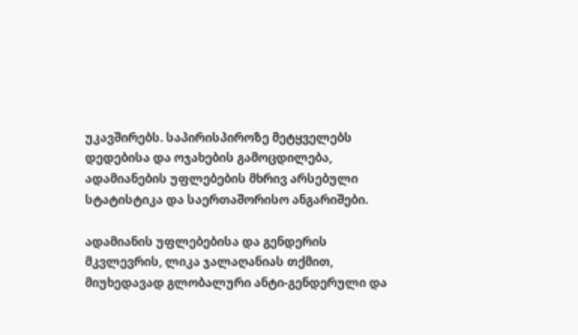უკავშირებს. საპირისპიროზე მეტყველებს დედებისა და ოჯახების გამოცდილება, ადამიანების უფლებების მხრივ არსებული სტატისტიკა და საერთაშორისო ანგარიშები.

ადამიანის უფლებებისა და გენდერის მკვლევრის, ლიკა ჯალაღანიას თქმით, მიუხედავად გლობალური ანტი-გენდერული და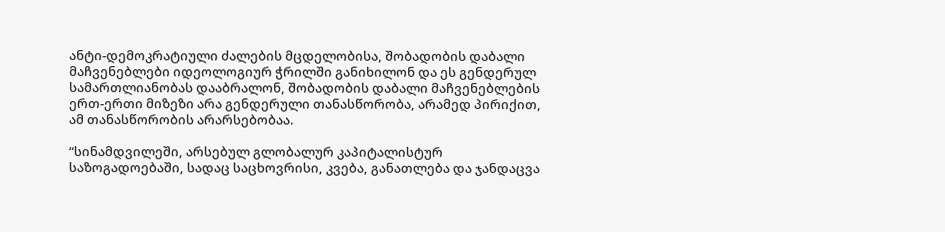ანტი-დემოკრატიული ძალების მცდელობისა, შობადობის დაბალი მაჩვენებლები იდეოლოგიურ ჭრილში განიხილონ და ეს გენდერულ სამართლიანობას დააბრალონ, შობადობის დაბალი მაჩვენებლების ერთ-ერთი მიზეზი არა გენდერული თანასწორობა, არამედ პირიქით, ამ თანასწორობის არარსებობაა.

“სინამდვილეში, არსებულ გლობალურ კაპიტალისტურ საზოგადოებაში, სადაც საცხოვრისი, კვება, განათლება და ჯანდაცვა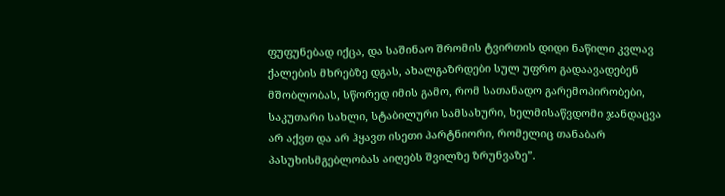ფუფუნებად იქცა, და საშინაო შრომის ტვირთის დიდი ნაწილი კვლავ ქალების მხრებზე დგას, ახალგაზრდები სულ უფრო გადაავადებენ მშობლობას, სწორედ იმის გამო, რომ სათანადო გარემოპირობები, საკუთარი სახლი, სტაბილური სამსახური, ხელმისაწვდომი ჯანდაცვა არ აქვთ და არ ჰყავთ ისეთი პარტნიორი, რომელიც თანაბარ პასუხისმგებლობას აიღებს შვილზე ზრუნვაზე”.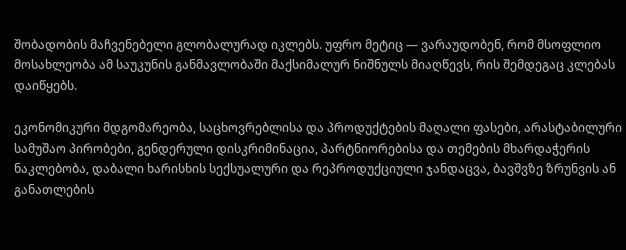შობადობის მაჩვენებელი გლობალურად იკლებს. უფრო მეტიც — ვარაუდობენ, რომ მსოფლიო მოსახლეობა ამ საუკუნის განმავლობაში მაქსიმალურ ნიშნულს მიაღწევს, რის შემდეგაც კლებას დაიწყებს.

ეკონომიკური მდგომარეობა, საცხოვრებლისა და პროდუქტების მაღალი ფასები, არასტაბილური სამუშაო პირობები, გენდერული დისკრიმინაცია, პარტნიორებისა და თემების მხარდაჭერის ნაკლებობა, დაბალი ხარისხის სექსუალური და რეპროდუქციული ჯანდაცვა, ბავშვზე ზრუნვის ან განათლების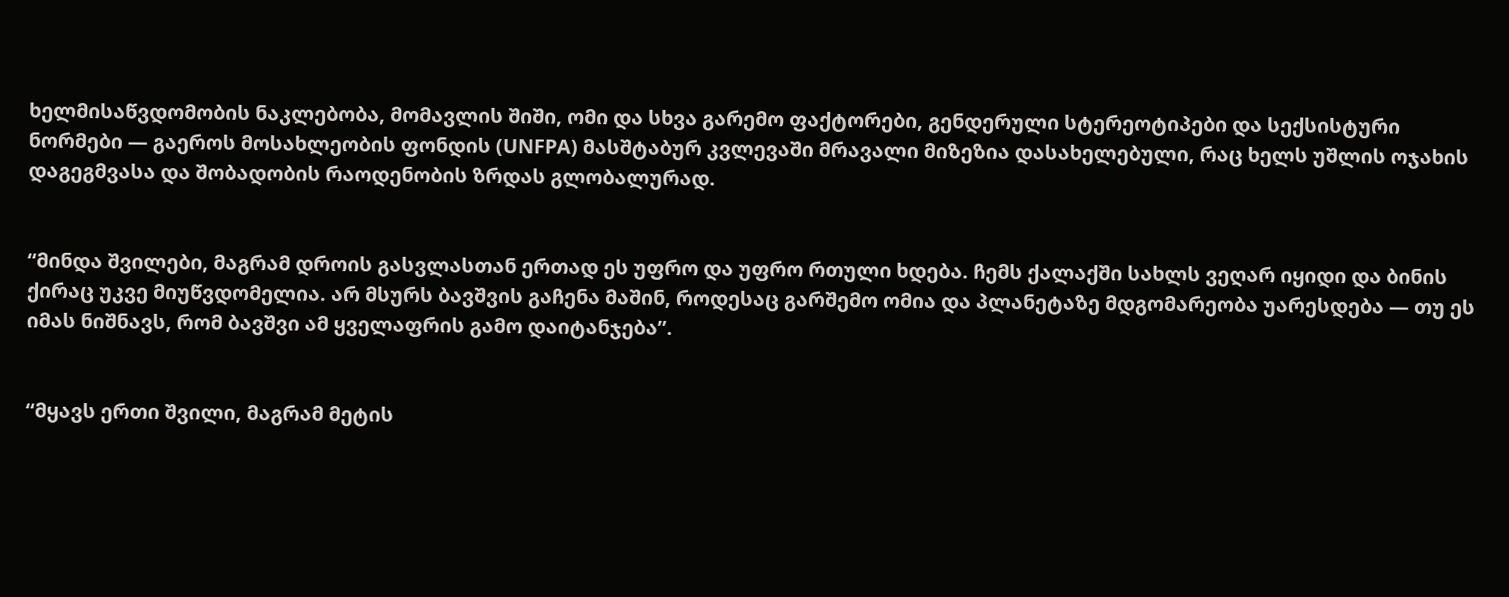ხელმისაწვდომობის ნაკლებობა, მომავლის შიში, ომი და სხვა გარემო ფაქტორები, გენდერული სტერეოტიპები და სექსისტური ნორმები — გაეროს მოსახლეობის ფონდის (UNFPA) მასშტაბურ კვლევაში მრავალი მიზეზია დასახელებული, რაც ხელს უშლის ოჯახის დაგეგმვასა და შობადობის რაოდენობის ზრდას გლობალურად.


“მინდა შვილები, მაგრამ დროის გასვლასთან ერთად ეს უფრო და უფრო რთული ხდება. ჩემს ქალაქში სახლს ვეღარ იყიდი და ბინის ქირაც უკვე მიუწვდომელია. არ მსურს ბავშვის გაჩენა მაშინ, როდესაც გარშემო ომია და პლანეტაზე მდგომარეობა უარესდება — თუ ეს იმას ნიშნავს, რომ ბავშვი ამ ყველაფრის გამო დაიტანჯება”.


“მყავს ერთი შვილი, მაგრამ მეტის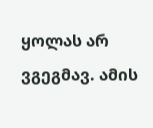ყოლას არ ვგეგმავ. ამის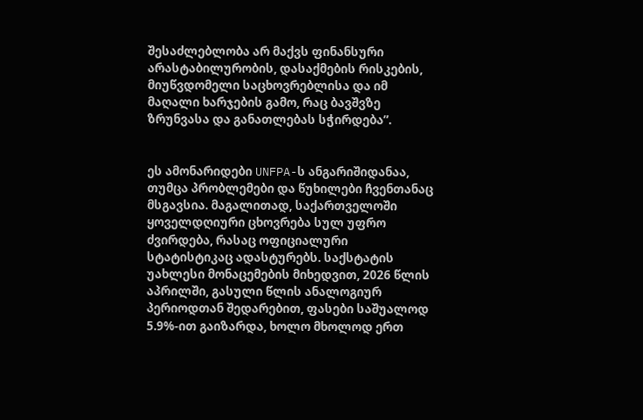შესაძლებლობა არ მაქვს ფინანსური არასტაბილურობის, დასაქმების რისკების, მიუწვდომელი საცხოვრებლისა და იმ მაღალი ხარჯების გამო, რაც ბავშვზე ზრუნვასა და განათლებას სჭირდება”.


ეს ამონარიდები UNFPA-ს ანგარიშიდანაა, თუმცა პრობლემები და წუხილები ჩვენთანაც მსგავსია. მაგალითად, საქართველოში ყოველდღიური ცხოვრება სულ უფრო ძვირდება, რასაც ოფიციალური სტატისტიკაც ადასტურებს. საქსტატის უახლესი მონაცემების მიხედვით, 2026 წლის აპრილში, გასული წლის ანალოგიურ პერიოდთან შედარებით, ფასები საშუალოდ 5.9%-ით გაიზარდა, ხოლო მხოლოდ ერთ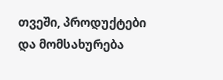თვეში, პროდუქტები და მომსახურება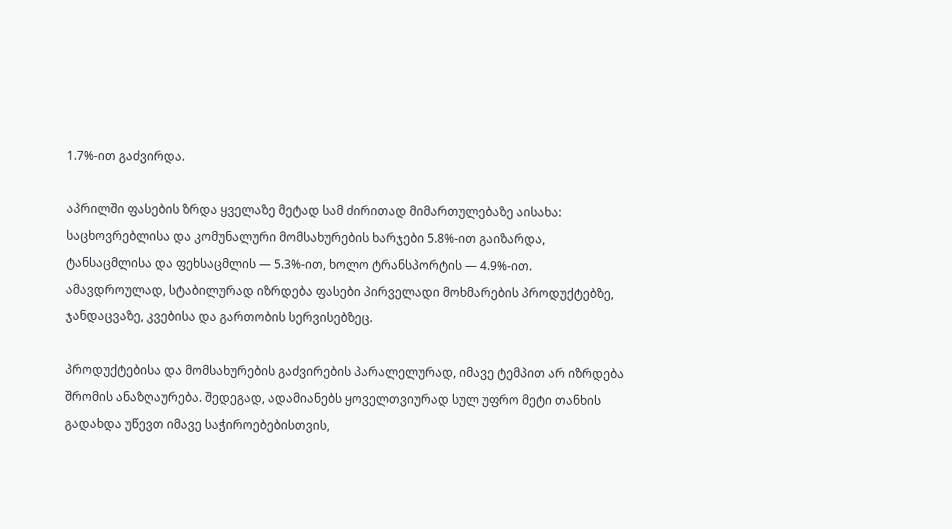1.7%-ით გაძვირდა.

აპრილში ფასების ზრდა ყველაზე მეტად სამ ძირითად მიმართულებაზე აისახა: საცხოვრებლისა და კომუნალური მომსახურების ხარჯები 5.8%-ით გაიზარდა, ტანსაცმლისა და ფეხსაცმლის — 5.3%-ით, ხოლო ტრანსპორტის — 4.9%-ით. ამავდროულად, სტაბილურად იზრდება ფასები პირველადი მოხმარების პროდუქტებზე, ჯანდაცვაზე, კვებისა და გართობის სერვისებზეც.

პროდუქტებისა და მომსახურების გაძვირების პარალელურად, იმავე ტემპით არ იზრდება შრომის ანაზღაურება. შედეგად, ადამიანებს ყოველთვიურად სულ უფრო მეტი თანხის გადახდა უწევთ იმავე საჭიროებებისთვის,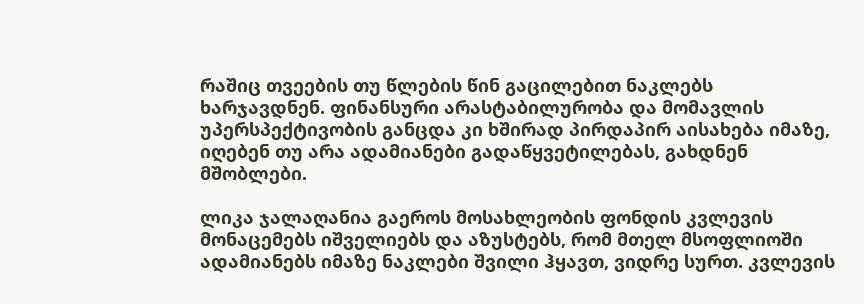რაშიც თვეების თუ წლების წინ გაცილებით ნაკლებს ხარჯავდნენ. ფინანსური არასტაბილურობა და მომავლის უპერსპექტივობის განცდა კი ხშირად პირდაპირ აისახება იმაზე, იღებენ თუ არა ადამიანები გადაწყვეტილებას, გახდნენ მშობლები.

ლიკა ჯალაღანია გაეროს მოსახლეობის ფონდის კვლევის მონაცემებს იშველიებს და აზუსტებს, რომ მთელ მსოფლიოში ადამიანებს იმაზე ნაკლები შვილი ჰყავთ, ვიდრე სურთ. კვლევის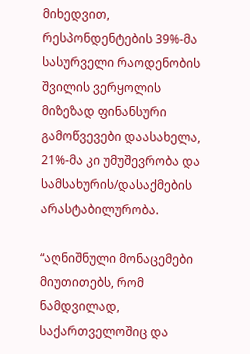მიხედვით, რესპონდენტების 39%-მა სასურველი რაოდენობის შვილის ვერყოლის მიზეზად ფინანსური გამოწვევები დაასახელა, 21%-მა კი უმუშევრობა და სამსახურის/დასაქმების არასტაბილურობა.

“აღნიშნული მონაცემები მიუთითებს, რომ ნამდვილად, საქართველოშიც და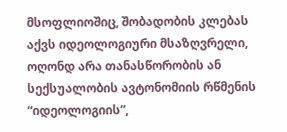მსოფლიოშიც, შობადობის კლებას აქვს იდეოლოგიური მსაზღვრელი, ოღონდ არა თანასწორობის ან სექსუალობის ავტონომიის რწმენის “იდეოლოგიის”,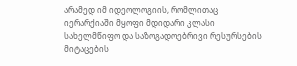არამედ იმ იდეოლოგიის, რომლითაც იერარქიაში მყოფი მდიდარი კლასი სახელმწიფო და საზოგადოებრივი რესურსების მიტაცების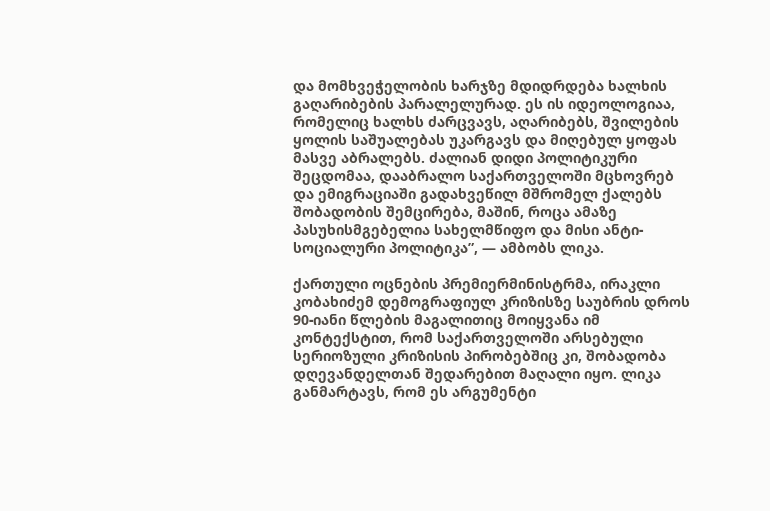და მომხვეჭელობის ხარჯზე მდიდრდება ხალხის გაღარიბების პარალელურად. ეს ის იდეოლოგიაა, რომელიც ხალხს ძარცვავს, აღარიბებს, შვილების ყოლის საშუალებას უკარგავს და მიღებულ ყოფას მასვე აბრალებს. ძალიან დიდი პოლიტიკური შეცდომაა, დააბრალო საქართველოში მცხოვრებ და ემიგრაციაში გადახვეწილ მშრომელ ქალებს შობადობის შემცირება, მაშინ, როცა ამაზე პასუხისმგებელია სახელმწიფო და მისი ანტი-სოციალური პოლიტიკა”, — ამბობს ლიკა.

ქართული ოცნების პრემიერმინისტრმა, ირაკლი კობახიძემ დემოგრაფიულ კრიზისზე საუბრის დროს 90-იანი წლების მაგალითიც მოიყვანა იმ კონტექსტით, რომ საქართველოში არსებული სერიოზული კრიზისის პირობებშიც კი, შობადობა დღევანდელთან შედარებით მაღალი იყო. ლიკა განმარტავს, რომ ეს არგუმენტი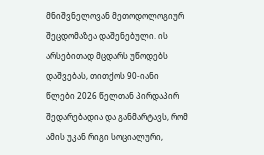მნიშვნელოვან მეთოდოლოგიურ შეცდომაზეა დაშენებული. ის არსებითად მცდარს უწოდებს დაშვებას, თითქოს 90-იანი წლები 2026 წელთან პირდაპირ შედარებადია და განმარტავს, რომ ამის უკან რიგი სოციალური,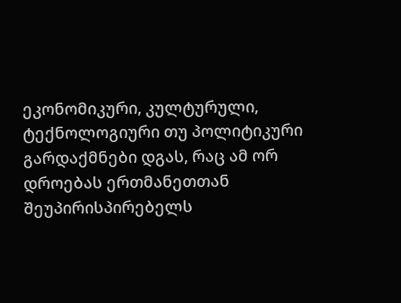ეკონომიკური, კულტურული, ტექნოლოგიური თუ პოლიტიკური გარდაქმნები დგას, რაც ამ ორ დროებას ერთმანეთთან შეუპირისპირებელს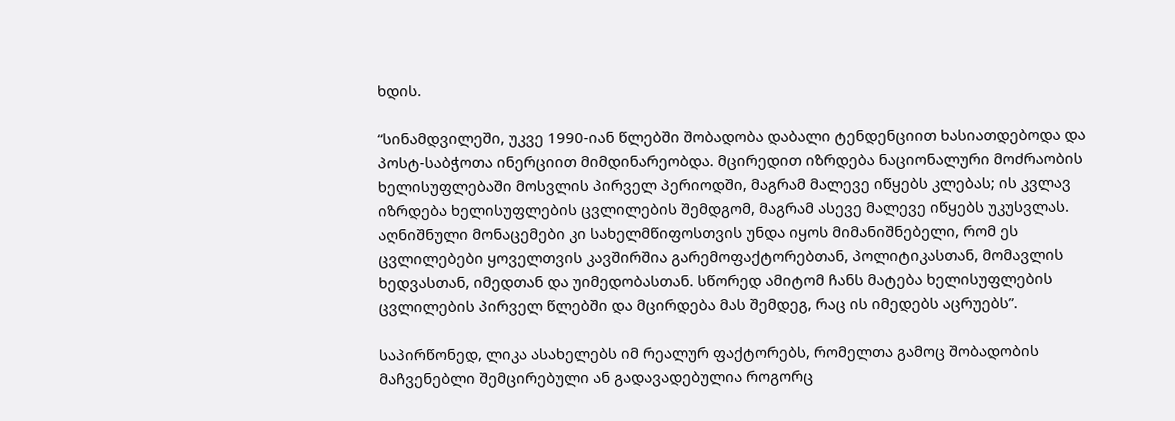ხდის.

“სინამდვილეში, უკვე 1990-იან წლებში შობადობა დაბალი ტენდენციით ხასიათდებოდა და პოსტ-საბჭოთა ინერციით მიმდინარეობდა. მცირედით იზრდება ნაციონალური მოძრაობის ხელისუფლებაში მოსვლის პირველ პერიოდში, მაგრამ მალევე იწყებს კლებას; ის კვლავ იზრდება ხელისუფლების ცვლილების შემდგომ, მაგრამ ასევე მალევე იწყებს უკუსვლას. აღნიშნული მონაცემები კი სახელმწიფოსთვის უნდა იყოს მიმანიშნებელი, რომ ეს ცვლილებები ყოველთვის კავშირშია გარემოფაქტორებთან, პოლიტიკასთან, მომავლის ხედვასთან, იმედთან და უიმედობასთან. სწორედ ამიტომ ჩანს მატება ხელისუფლების ცვლილების პირველ წლებში და მცირდება მას შემდეგ, რაც ის იმედებს აცრუებს”.

საპირწონედ, ლიკა ასახელებს იმ რეალურ ფაქტორებს, რომელთა გამოც შობადობის მაჩვენებლი შემცირებული ან გადავადებულია როგორც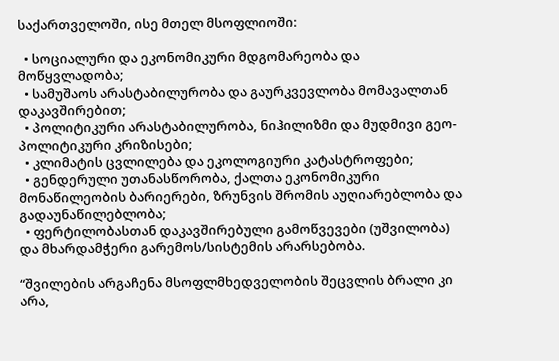საქართველოში, ისე მთელ მსოფლიოში:

  • სოციალური და ეკონომიკური მდგომარეობა და მოწყვლადობა;
  • სამუშაოს არასტაბილურობა და გაურკვევლობა მომავალთან დაკავშირებით;
  • პოლიტიკური არასტაბილურობა, ნიჰილიზმი და მუდმივი გეო-პოლიტიკური კრიზისები;
  • კლიმატის ცვლილება და ეკოლოგიური კატასტროფები;
  • გენდერული უთანასწორობა, ქალთა ეკონომიკური მონაწილეობის ბარიერები, ზრუნვის შრომის აუღიარებლობა და გადაუნაწილებლობა;
  • ფერტილობასთან დაკავშირებული გამოწვევები (უშვილობა) და მხარდამჭერი გარემოს/სისტემის არარსებობა.

“შვილების არგაჩენა მსოფლმხედველობის შეცვლის ბრალი კი არა,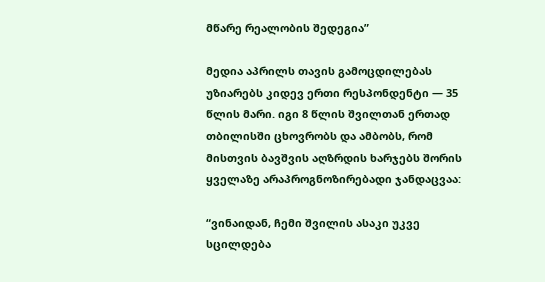მწარე რეალობის შედეგია”

მედია აპრილს თავის გამოცდილებას უზიარებს კიდევ ერთი რესპონდენტი — 35 წლის მარი. იგი 8 წლის შვილთან ერთად თბილისში ცხოვრობს და ამბობს, რომ მისთვის ბავშვის აღზრდის ხარჯებს შორის ყველაზე არაპროგნოზირებადი ჯანდაცვაა:

“ვინაიდან, ჩემი შვილის ასაკი უკვე სცილდება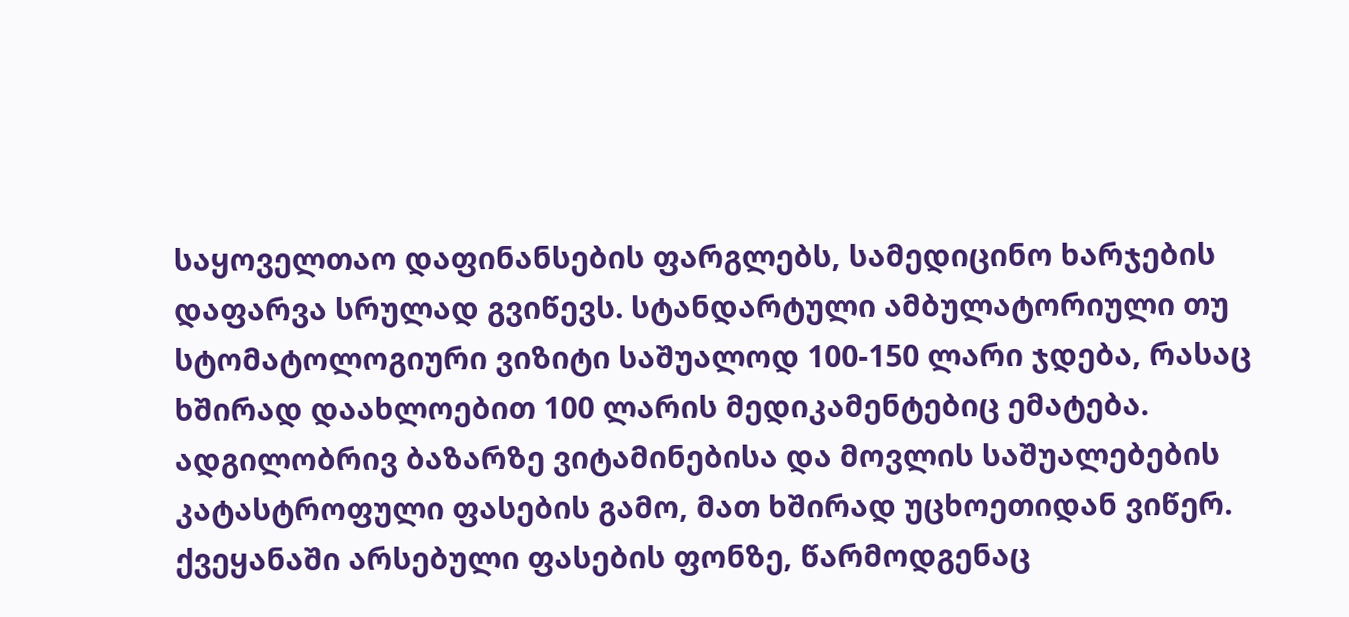საყოველთაო დაფინანსების ფარგლებს, სამედიცინო ხარჯების დაფარვა სრულად გვიწევს. სტანდარტული ამბულატორიული თუ სტომატოლოგიური ვიზიტი საშუალოდ 100-150 ლარი ჯდება, რასაც ხშირად დაახლოებით 100 ლარის მედიკამენტებიც ემატება. ადგილობრივ ბაზარზე ვიტამინებისა და მოვლის საშუალებების კატასტროფული ფასების გამო, მათ ხშირად უცხოეთიდან ვიწერ. ქვეყანაში არსებული ფასების ფონზე, წარმოდგენაც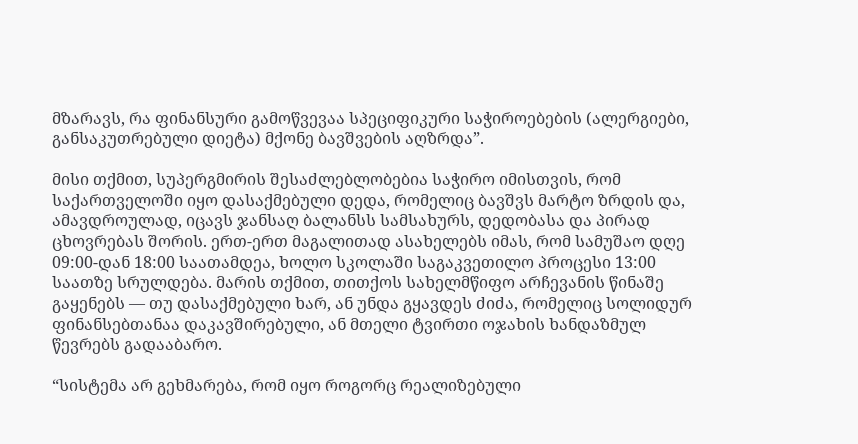მზარავს, რა ფინანსური გამოწვევაა სპეციფიკური საჭიროებების (ალერგიები, განსაკუთრებული დიეტა) მქონე ბავშვების აღზრდა”.

მისი თქმით, სუპერგმირის შესაძლებლობებია საჭირო იმისთვის, რომ საქართველოში იყო დასაქმებული დედა, რომელიც ბავშვს მარტო ზრდის და, ამავდროულად, იცავს ჯანსაღ ბალანსს სამსახურს, დედობასა და პირად ცხოვრებას შორის. ერთ-ერთ მაგალითად ასახელებს იმას, რომ სამუშაო დღე 09:00-დან 18:00 საათამდეა, ხოლო სკოლაში საგაკვეთილო პროცესი 13:00 საათზე სრულდება. მარის თქმით, თითქოს სახელმწიფო არჩევანის წინაშე გაყენებს — თუ დასაქმებული ხარ, ან უნდა გყავდეს ძიძა, რომელიც სოლიდურ ფინანსებთანაა დაკავშირებული, ან მთელი ტვირთი ოჯახის ხანდაზმულ წევრებს გადააბარო.

“სისტემა არ გეხმარება, რომ იყო როგორც რეალიზებული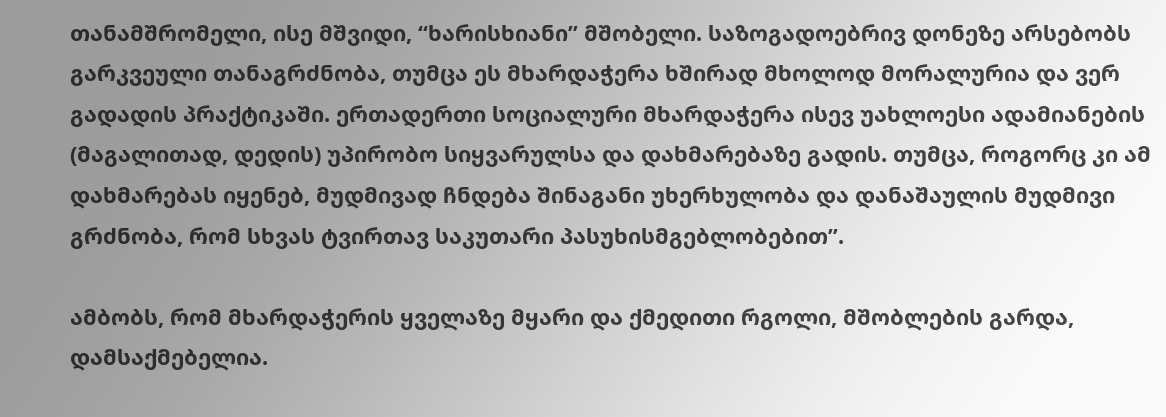თანამშრომელი, ისე მშვიდი, “ხარისხიანი” მშობელი. საზოგადოებრივ დონეზე არსებობს გარკვეული თანაგრძნობა, თუმცა ეს მხარდაჭერა ხშირად მხოლოდ მორალურია და ვერ გადადის პრაქტიკაში. ერთადერთი სოციალური მხარდაჭერა ისევ უახლოესი ადამიანების (მაგალითად, დედის) უპირობო სიყვარულსა და დახმარებაზე გადის. თუმცა, როგორც კი ამ დახმარებას იყენებ, მუდმივად ჩნდება შინაგანი უხერხულობა და დანაშაულის მუდმივი გრძნობა, რომ სხვას ტვირთავ საკუთარი პასუხისმგებლობებით”.

ამბობს, რომ მხარდაჭერის ყველაზე მყარი და ქმედითი რგოლი, მშობლების გარდა, დამსაქმებელია.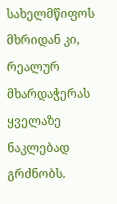სახელმწიფოს მხრიდან კი, რეალურ მხარდაჭერას ყველაზე ნაკლებად გრძნობს.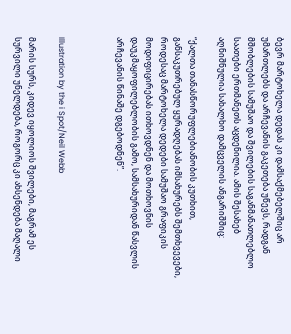ბევრ მარტოხელა დედას კი დამსაქმებელშიც არ უმართლებს და არჩევანის გაკეთება უწევს, რადგან მშობლების სამუშაო და შვილების საგანმანათლებლო საათები ერთმანეთს აცდენილია. ამის შესახებ აღნიშნულია სახალხო დამცველის ანგარიშშიც:

“ქალთა თანასწორუფლებიანობის კუთხით, განსაკუთრებულ ყურადღებას იმსახურებს შემთხვევები, როდესაც მარტოხელა დედები სამუშაო გრაფიკის მოდიფიცირებას ითხოვდნენ და მოთხოვნის დაუკმაყოფილებლობის გამო, სამსახურიდან წასვლის არჩევანის წინაშე დგებოდნენ”.



Illustration by the i Spot/Neil Webb

მარის სურს, კიდევ იყოლიოს შვილები, მაგრამ ეს სურვილი უნელდება, როგორც კი ახსენდება მაღალი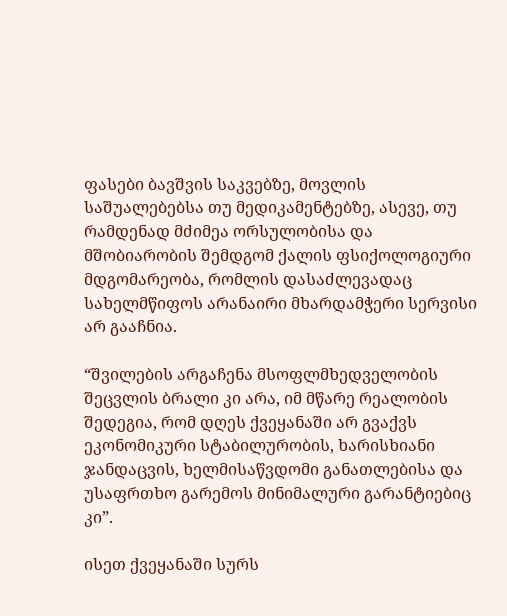ფასები ბავშვის საკვებზე, მოვლის საშუალებებსა თუ მედიკამენტებზე, ასევე, თუ რამდენად მძიმეა ორსულობისა და მშობიარობის შემდგომ ქალის ფსიქოლოგიური მდგომარეობა, რომლის დასაძლევადაც სახელმწიფოს არანაირი მხარდამჭერი სერვისი არ გააჩნია.

“შვილების არგაჩენა მსოფლმხედველობის შეცვლის ბრალი კი არა, იმ მწარე რეალობის შედეგია, რომ დღეს ქვეყანაში არ გვაქვს ეკონომიკური სტაბილურობის, ხარისხიანი ჯანდაცვის, ხელმისაწვდომი განათლებისა და უსაფრთხო გარემოს მინიმალური გარანტიებიც კი”.

ისეთ ქვეყანაში სურს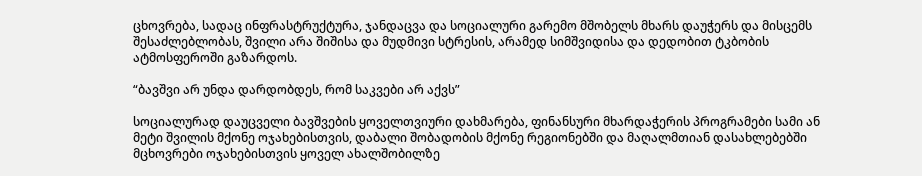ცხოვრება, სადაც ინფრასტრუქტურა, ჯანდაცვა და სოციალური გარემო მშობელს მხარს დაუჭერს და მისცემს შესაძლებლობას, შვილი არა შიშისა და მუდმივი სტრესის, არამედ სიმშვიდისა და დედობით ტკბობის ატმოსფეროში გაზარდოს.

“ბავშვი არ უნდა დარდობდეს, რომ საკვები არ აქვს”

სოციალურად დაუცველი ბავშვების ყოველთვიური დახმარება, ფინანსური მხარდაჭერის პროგრამები სამი ან მეტი შვილის მქონე ოჯახებისთვის, დაბალი შობადობის მქონე რეგიონებში და მაღალმთიან დასახლებებში მცხოვრები ოჯახებისთვის ყოველ ახალშობილზე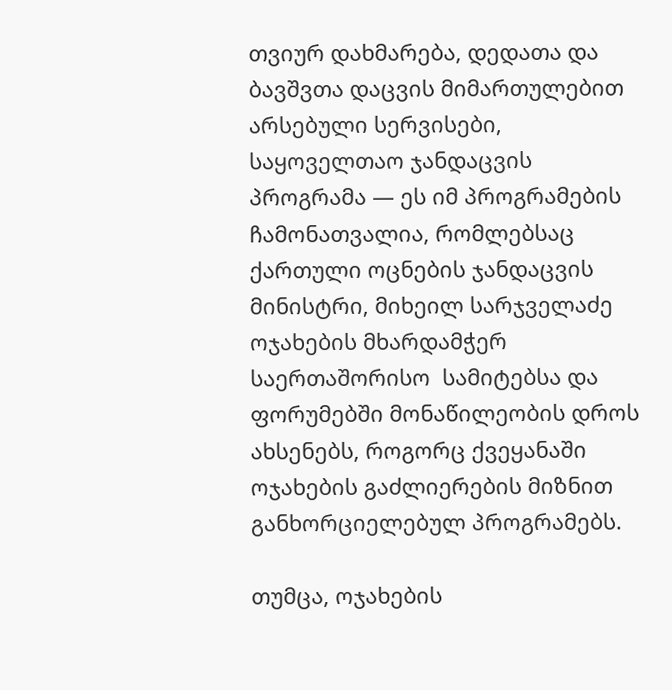თვიურ დახმარება, დედათა და ბავშვთა დაცვის მიმართულებით არსებული სერვისები, საყოველთაო ჯანდაცვის პროგრამა — ეს იმ პროგრამების ჩამონათვალია, რომლებსაც ქართული ოცნების ჯანდაცვის მინისტრი, მიხეილ სარჯველაძე ოჯახების მხარდამჭერ საერთაშორისო  სამიტებსა და ფორუმებში მონაწილეობის დროს ახსენებს, როგორც ქვეყანაში ოჯახების გაძლიერების მიზნით განხორციელებულ პროგრამებს.

თუმცა, ოჯახების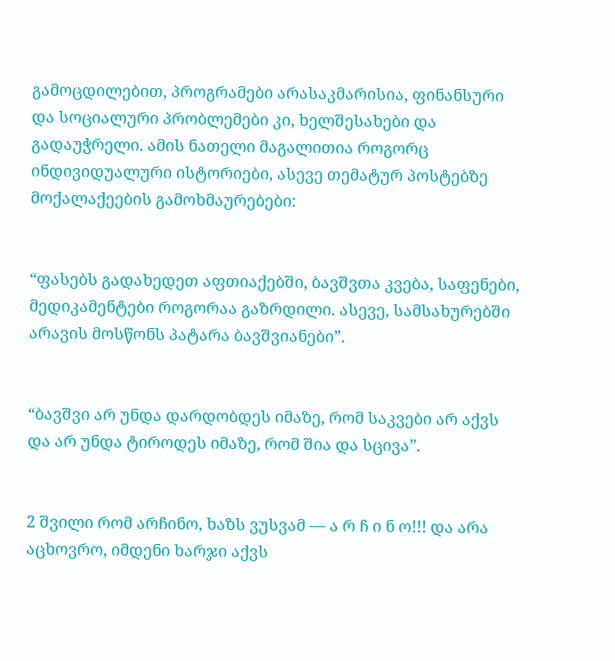გამოცდილებით, პროგრამები არასაკმარისია, ფინანსური და სოციალური პრობლემები კი, ხელშესახები და გადაუჭრელი. ამის ნათელი მაგალითია როგორც ინდივიდუალური ისტორიები, ასევე თემატურ პოსტებზე მოქალაქეების გამოხმაურებები:


“ფასებს გადახედეთ აფთიაქებში, ბავშვთა კვება, საფენები, მედიკამენტები როგორაა გაზრდილი. ასევე, სამსახურებში არავის მოსწონს პატარა ბავშვიანები”.


“ბავშვი არ უნდა დარდობდეს იმაზე, რომ საკვები არ აქვს და არ უნდა ტიროდეს იმაზე, რომ შია და სცივა”.


2 შვილი რომ არჩინო, ხაზს ვუსვამ — ა რ ჩ ი ნ ო!!! და არა აცხოვრო, იმდენი ხარჯი აქვს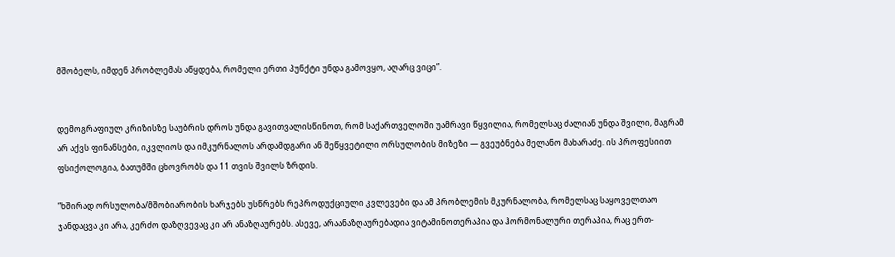მშობელს, იმდენ პრობლემას აწყდება, რომელი ერთი პუნქტი უნდა გამოვყო, აღარც ვიცი”.


დემოგრაფიულ კრიზისზე საუბრის დროს უნდა გავითვალისწინოთ, რომ საქართველოში უამრავი წყვილია, რომელსაც ძალიან უნდა შვილი, მაგრამ არ აქვს ფინანსები, იკვლიოს და იმკურნალოს არდამდგარი ან შეწყვეტილი ორსულობის მიზეზი — გვეუბნება მელანო მახარაძე. ის პროფესიით ფსიქოლოგია, ბათუმში ცხოვრობს და 11 თვის შვილს ზრდის.

“ხშირად ორსულობა/მშობიარობის ხარჯებს უსწრებს რეპროდუქციული კვლევები და ამ პრობლემის მკურნალობა, რომელსაც საყოველთაო ჯანდაცვა კი არა, კერძო დაზღვევაც კი არ ანაზღაურებს. ასევე, არაანაზღაურებადია ვიტამინოთერაპია და ჰორმონალური თერაპია, რაც ერთ-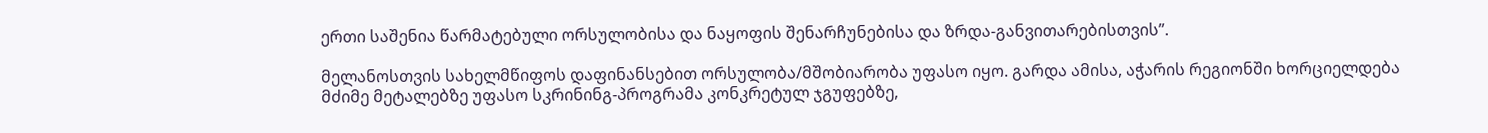ერთი საშენია წარმატებული ორსულობისა და ნაყოფის შენარჩუნებისა და ზრდა-განვითარებისთვის”.

მელანოსთვის სახელმწიფოს დაფინანსებით ორსულობა/მშობიარობა უფასო იყო. გარდა ამისა, აჭარის რეგიონში ხორციელდება მძიმე მეტალებზე უფასო სკრინინგ-პროგრამა კონკრეტულ ჯგუფებზე,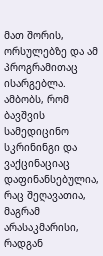მათ შორის, ორსულებზე და ამ პროგრამითაც ისარგებლა. ამბობს, რომ ბავშვის სამედიცინო სკრინინგი და ვაქცინაციაც დაფინანსებულია, რაც შეღავათია, მაგრამ არასაკმარისი, რადგან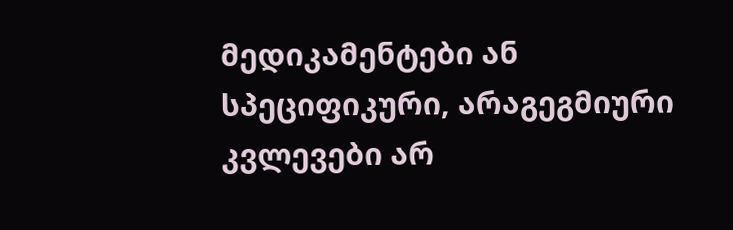მედიკამენტები ან სპეციფიკური, არაგეგმიური კვლევები არ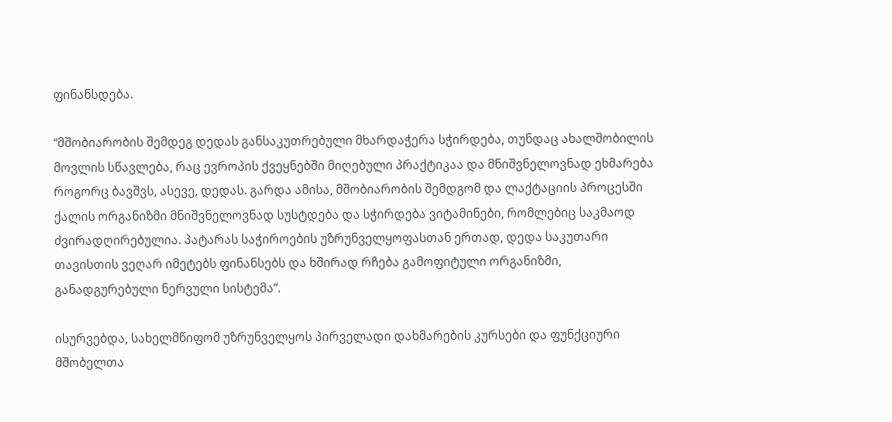ფინანსდება.

“მშობიარობის შემდეგ დედას განსაკუთრებული მხარდაჭერა სჭირდება, თუნდაც ახალშობილის მოვლის სწავლება, რაც ევროპის ქვეყნებში მიღებული პრაქტიკაა და მნიშვნელოვნად ეხმარება როგორც ბავშვს, ასევე, დედას. გარდა ამისა, მშობიარობის შემდგომ და ლაქტაციის პროცესში ქალის ორგანიზმი მნიშვნელოვნად სუსტდება და სჭირდება ვიტამინები, რომლებიც საკმაოდ ძვირადღირებულია. პატარას საჭიროების უზრუნველყოფასთან ერთად, დედა საკუთარი თავისთის ვეღარ იმეტებს ფინანსებს და ხშირად რჩება გამოფიტული ორგანიზმი, განადგურებული ნერვული სისტემა”.

ისურვებდა, სახელმწიფომ უზრუნველყოს პირველადი დახმარების კურსები და ფუნქციური მშობელთა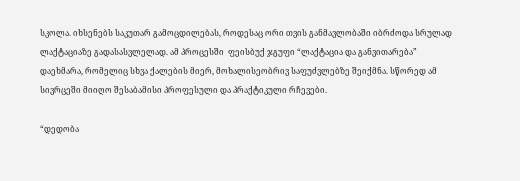სკოლა. იხსენებს საკუთარ გამოცდილებას, როდესაც ორი თვის განმავლობაში იბრძოდა სრულად ლაქტაციაზე გადასასვლელად. ამ პროცესში  ფეისბუქ ჯგუფი “ლაქტაცია და განვითარება” დაეხმარა, რომელიც სხვა ქალების მიერ, მოხალისეობრივ საფუძვლებზე შეიქმნა. სწორედ ამ სივრცეში მიიღო შესაბამისი პროფესული და პრაქტიკული რჩევები.

“დედობა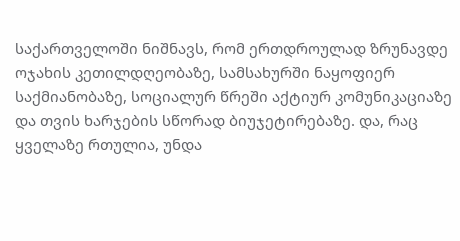საქართველოში ნიშნავს, რომ ერთდროულად ზრუნავდე ოჯახის კეთილდღეობაზე, სამსახურში ნაყოფიერ საქმიანობაზე, სოციალურ წრეში აქტიურ კომუნიკაციაზე და თვის ხარჯების სწორად ბიუჯეტირებაზე. და, რაც ყველაზე რთულია, უნდა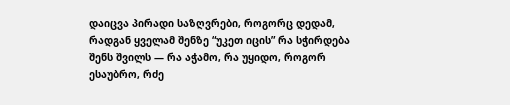დაიცვა პირადი საზღვრები, როგორც დედამ, რადგან ყველამ შენზე “უკეთ იცის” რა სჭირდება შენს შვილს — რა აჭამო, რა უყიდო, როგორ ესაუბრო, რძე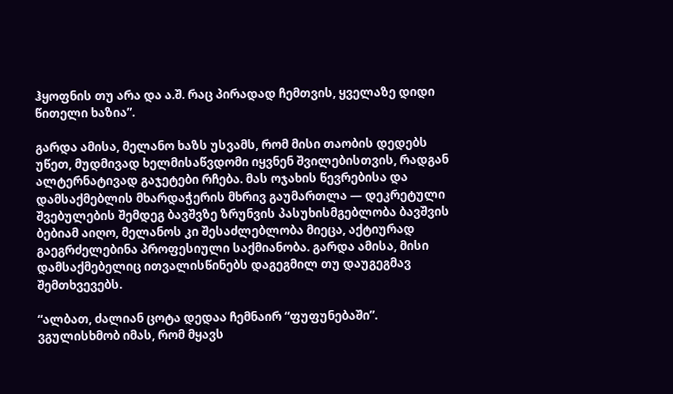ჰყოფნის თუ არა და ა.შ. რაც პირადად ჩემთვის, ყველაზე დიდი წითელი ხაზია”.

გარდა ამისა, მელანო ხაზს უსვამს, რომ მისი თაობის დედებს უწეთ, მუდმივად ხელმისაწვდომი იყვნენ შვილებისთვის, რადგან ალტერნატივად გაჯეტები რჩება. მას ოჯახის წევრებისა და დამსაქმებლის მხარდაჭერის მხრივ გაუმართლა — დეკრეტული შვებულების შემდეგ ბავშვზე ზრუნვის პასუხისმგებლობა ბავშვის ბებიამ აიღო, მელანოს კი შესაძლებლობა მიეცა, აქტიურად გაეგრძელებინა პროფესიული საქმიანობა. გარდა ამისა, მისი დამსაქმებელიც ითვალისწინებს დაგეგმილ თუ დაუგეგმავ შემთხვევებს.

“ალბათ, ძალიან ცოტა დედაა ჩემნაირ “ფუფუნებაში”. ვგულისხმობ იმას, რომ მყავს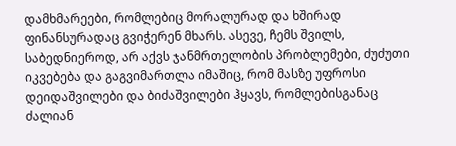დამხმარეები, რომლებიც მორალურად და ხშირად ფინანსურადაც გვიჭერენ მხარს. ასევე, ჩემს შვილს, საბედნიეროდ, არ აქვს ჯანმრთელობის პრობლემები, ძუძუთი იკვებება და გაგვიმართლა იმაშიც, რომ მასზე უფროსი დეიდაშვილები და ბიძაშვილები ჰყავს, რომლებისგანაც ძალიან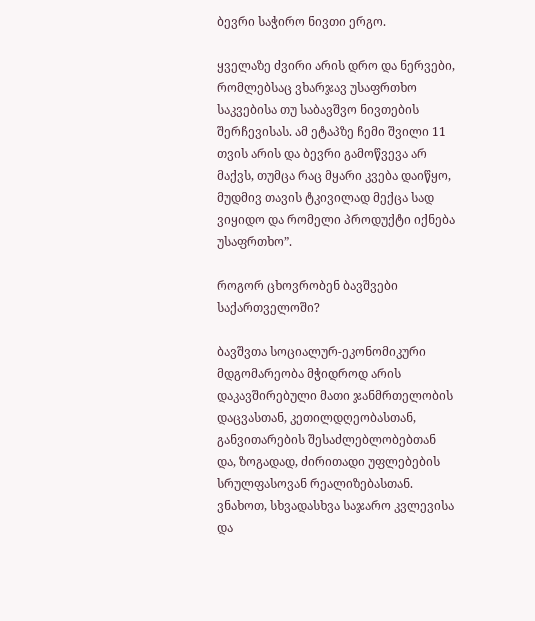ბევრი საჭირო ნივთი ერგო.

ყველაზე ძვირი არის დრო და ნერვები, რომლებსაც ვხარჯავ უსაფრთხო საკვებისა თუ საბავშვო ნივთების შერჩევისას. ამ ეტაპზე ჩემი შვილი 11 თვის არის და ბევრი გამოწვევა არ მაქვს, თუმცა რაც მყარი კვება დაიწყო, მუდმივ თავის ტკივილად მექცა სად ვიყიდო და რომელი პროდუქტი იქნება უსაფრთხო”.

როგორ ცხოვრობენ ბავშვები საქართველოში?

ბავშვთა სოციალურ-ეკონომიკური მდგომარეობა მჭიდროდ არის დაკავშირებული მათი ჯანმრთელობის დაცვასთან, კეთილდღეობასთან, განვითარების შესაძლებლობებთან და, ზოგადად, ძირითადი უფლებების სრულფასოვან რეალიზებასთან. ვნახოთ, სხვადასხვა საჯარო კვლევისა და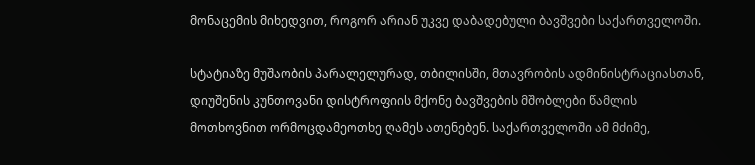მონაცემის მიხედვით, როგორ არიან უკვე დაბადებული ბავშვები საქართველოში.

სტატიაზე მუშაობის პარალელურად, თბილისში, მთავრობის ადმინისტრაციასთან, დიუშენის კუნთოვანი დისტროფიის მქონე ბავშვების მშობლები წამლის მოთხოვნით ორმოცდამეოთხე ღამეს ათენებენ. საქართველოში ამ მძიმე,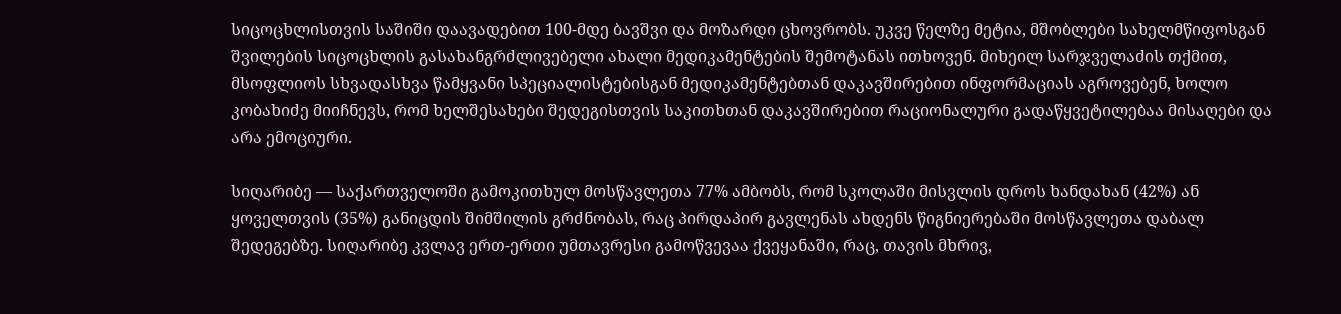სიცოცხლისთვის საშიში დაავადებით 100-მდე ბავშვი და მოზარდი ცხოვრობს. უკვე წელზე მეტია, მშობლები სახელმწიფოსგან შვილების სიცოცხლის გასახანგრძლივებელი ახალი მედიკამენტების შემოტანას ითხოვენ. მიხეილ სარჯველაძის თქმით, მსოფლიოს სხვადასხვა წამყვანი სპეციალისტებისგან მედიკამენტებთან დაკავშირებით ინფორმაციას აგროვებენ, ხოლო კობახიძე მიიჩნევს, რომ ხელშესახები შედეგისთვის საკითხთან დაკავშირებით რაციონალური გადაწყვეტილებაა მისაღები და არა ემოციური.

სიღარიბე — საქართველოში გამოკითხულ მოსწავლეთა 77% ამბობს, რომ სკოლაში მისვლის დროს ხანდახან (42%) ან ყოველთვის (35%) განიცდის შიმშილის გრძნობას, რაც პირდაპირ გავლენას ახდენს წიგნიერებაში მოსწავლეთა დაბალ შედეგებზე. სიღარიბე კვლავ ერთ-ერთი უმთავრესი გამოწვევაა ქვეყანაში, რაც, თავის მხრივ,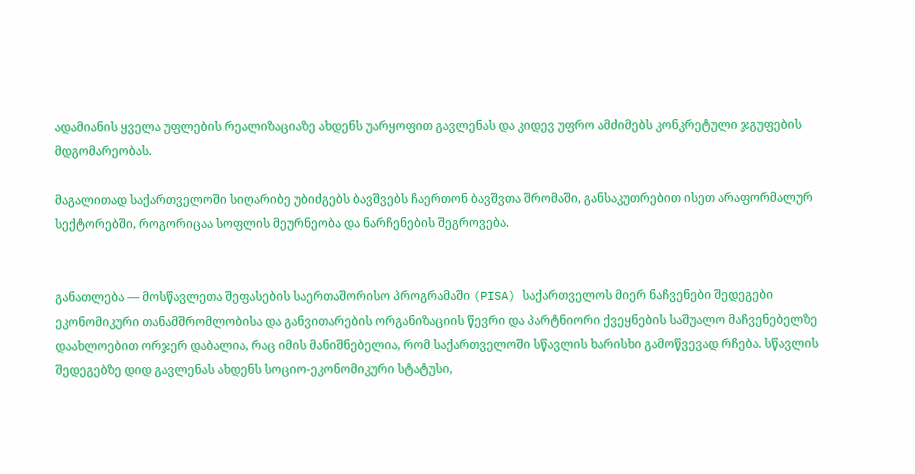ადამიანის ყველა უფლების რეალიზაციაზე ახდენს უარყოფით გავლენას და კიდევ უფრო ამძიმებს კონკრეტული ჯგუფების მდგომარეობას.

მაგალითად საქართველოში სიღარიბე უბიძგებს ბავშვებს ჩაერთონ ბავშვთა შრომაში, განსაკუთრებით ისეთ არაფორმალურ სექტორებში, როგორიცაა სოფლის მეურნეობა და ნარჩენების შეგროვება.


განათლება — მოსწავლეთა შეფასების საერთაშორისო პროგრამაში (PISA) საქართველოს მიერ ნაჩვენები შედეგები ეკონომიკური თანამშრომლობისა და განვითარების ორგანიზაციის წევრი და პარტნიორი ქვეყნების საშუალო მაჩვენებელზე დაახლოებით ორჯერ დაბალია, რაც იმის მანიშნებელია, რომ საქართველოში სწავლის ხარისხი გამოწვევად რჩება. სწავლის შედეგებზე დიდ გავლენას ახდენს სოციო-ეკონომიკური სტატუსი,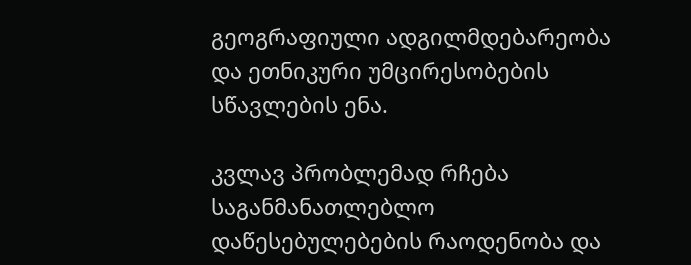გეოგრაფიული ადგილმდებარეობა და ეთნიკური უმცირესობების სწავლების ენა.

კვლავ პრობლემად რჩება საგანმანათლებლო დაწესებულებების რაოდენობა და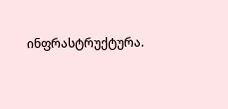ინფრასტრუქტურა.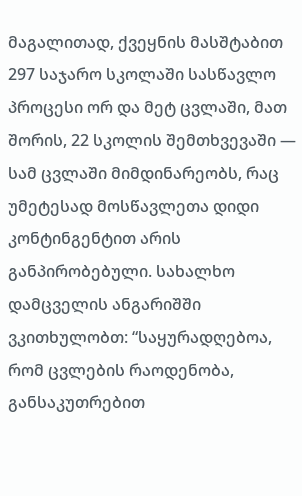მაგალითად, ქვეყნის მასშტაბით 297 საჯარო სკოლაში სასწავლო პროცესი ორ და მეტ ცვლაში, მათ შორის, 22 სკოლის შემთხვევაში — სამ ცვლაში მიმდინარეობს, რაც უმეტესად მოსწავლეთა დიდი კონტინგენტით არის განპირობებული. სახალხო დამცველის ანგარიშში ვკითხულობთ: “საყურადღებოა, რომ ცვლების რაოდენობა, განსაკუთრებით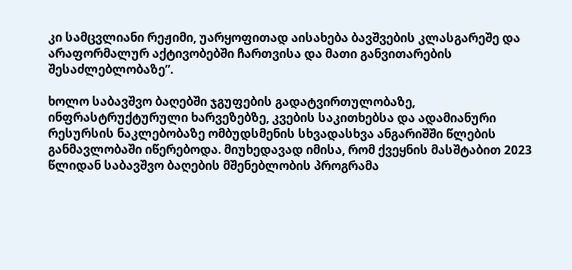კი სამცვლიანი რეჟიმი, უარყოფითად აისახება ბავშვების კლასგარეშე და არაფორმალურ აქტივობებში ჩართვისა და მათი განვითარების შესაძლებლობაზე”.

ხოლო საბავშვო ბაღებში ჯგუფების გადატვირთულობაზე, ინფრასტრუქტურული ხარვეზებზე, კვების საკითხებსა და ადამიანური რესურსის ნაკლებობაზე ომბუდსმენის სხვადასხვა ანგარიშში წლების განმავლობაში იწერებოდა. მიუხედავად იმისა, რომ ქვეყნის მასშტაბით 2023 წლიდან საბავშვო ბაღების მშენებლობის პროგრამა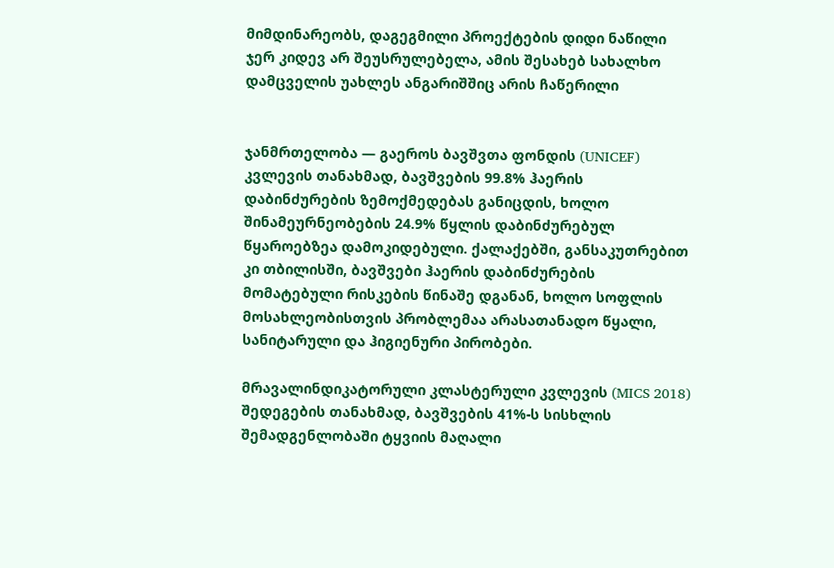მიმდინარეობს, დაგეგმილი პროექტების დიდი ნაწილი ჯერ კიდევ არ შეუსრულებელა, ამის შესახებ სახალხო დამცველის უახლეს ანგარიშშიც არის ჩაწერილი


ჯანმრთელობა — გაეროს ბავშვთა ფონდის (UNICEF) კვლევის თანახმად, ბავშვების 99.8% ჰაერის დაბინძურების ზემოქმედებას განიცდის, ხოლო შინამეურნეობების 24.9% წყლის დაბინძურებულ წყაროებზეა დამოკიდებული. ქალაქებში, განსაკუთრებით კი თბილისში, ბავშვები ჰაერის დაბინძურების მომატებული რისკების წინაშე დგანან, ხოლო სოფლის მოსახლეობისთვის პრობლემაა არასათანადო წყალი, სანიტარული და ჰიგიენური პირობები.

მრავალინდიკატორული კლასტერული კვლევის (MICS 2018) შედეგების თანახმად, ბავშვების 41%-ს სისხლის შემადგენლობაში ტყვიის მაღალი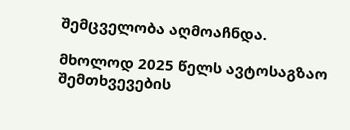შემცველობა აღმოაჩნდა.

მხოლოდ 2025 წელს ავტოსაგზაო შემთხვევების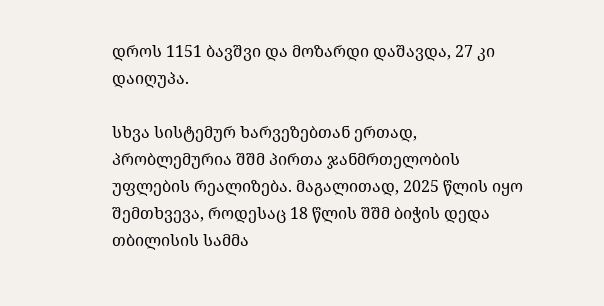დროს 1151 ბავშვი და მოზარდი დაშავდა, 27 კი დაიღუპა.

სხვა სისტემურ ხარვეზებთან ერთად, პრობლემურია შშმ პირთა ჯანმრთელობის უფლების რეალიზება. მაგალითად, 2025 წლის იყო შემთხვევა, როდესაც 18 წლის შშმ ბიჭის დედა თბილისის სამმა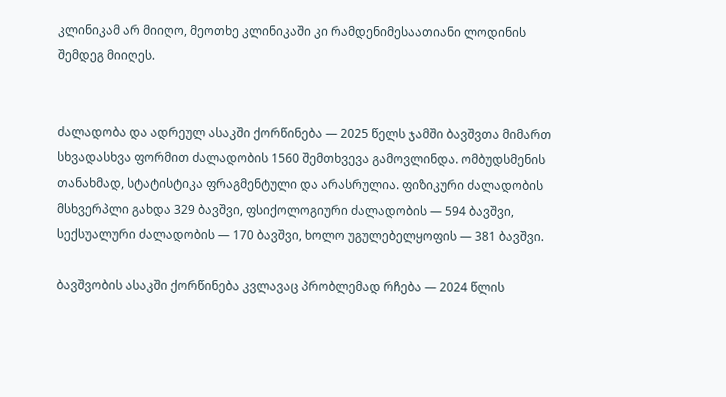კლინიკამ არ მიიღო, მეოთხე კლინიკაში კი რამდენიმესაათიანი ლოდინის შემდეგ მიიღეს.


ძალადობა და ადრეულ ასაკში ქორწინება — 2025 წელს ჯამში ბავშვთა მიმართ სხვადასხვა ფორმით ძალადობის 1560 შემთხვევა გამოვლინდა. ომბუდსმენის თანახმად, სტატისტიკა ფრაგმენტული და არასრულია. ფიზიკური ძალადობის მსხვერპლი გახდა 329 ბავშვი, ფსიქოლოგიური ძალადობის — 594 ბავშვი, სექსუალური ძალადობის — 170 ბავშვი, ხოლო უგულებელყოფის — 381 ბავშვი.

ბავშვობის ასაკში ქორწინება კვლავაც პრობლემად რჩება — 2024 წლის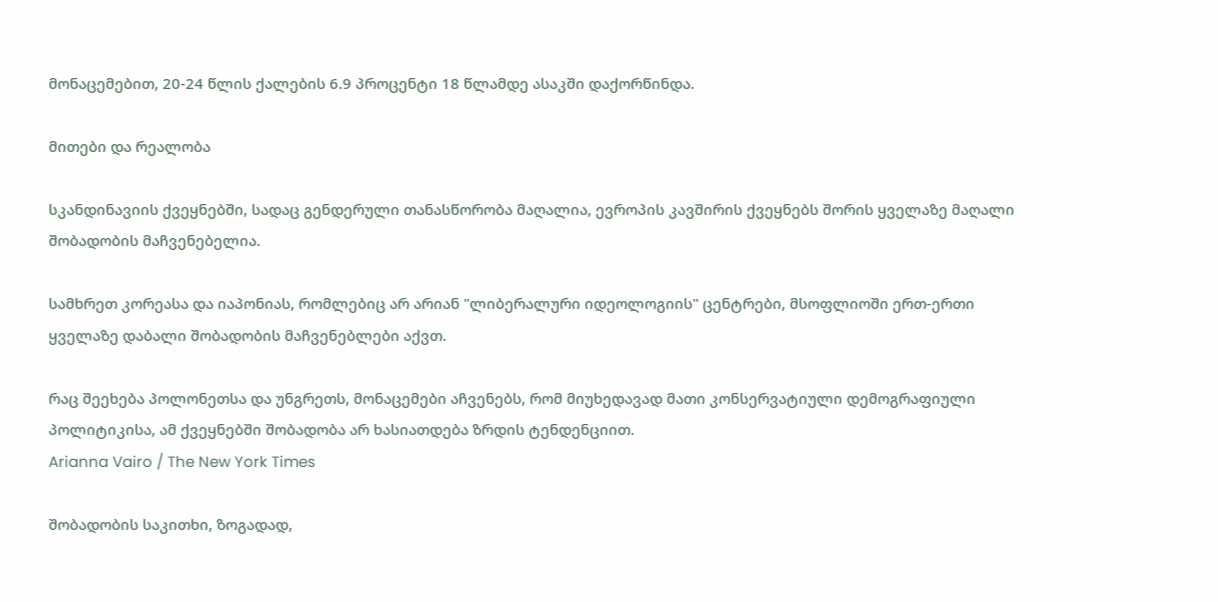მონაცემებით, 20-24 წლის ქალების 6.9 პროცენტი 18 წლამდე ასაკში დაქორწინდა.

მითები და რეალობა

სკანდინავიის ქვეყნებში, სადაც გენდერული თანასწორობა მაღალია, ევროპის კავშირის ქვეყნებს შორის ყველაზე მაღალი შობადობის მაჩვენებელია.

სამხრეთ კორეასა და იაპონიას, რომლებიც არ არიან "ლიბერალური იდეოლოგიის" ცენტრები, მსოფლიოში ერთ-ერთი ყველაზე დაბალი შობადობის მაჩვენებლები აქვთ.

რაც შეეხება პოლონეთსა და უნგრეთს, მონაცემები აჩვენებს, რომ მიუხედავად მათი კონსერვატიული დემოგრაფიული პოლიტიკისა, ამ ქვეყნებში შობადობა არ ხასიათდება ზრდის ტენდენციით.
Arianna Vairo / The New York Times

შობადობის საკითხი, ზოგადად,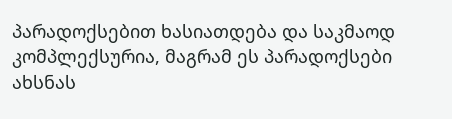პარადოქსებით ხასიათდება და საკმაოდ კომპლექსურია, მაგრამ ეს პარადოქსები ახსნას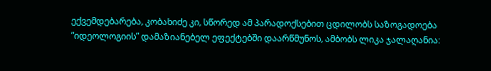ექვემდებარება, კობახიძე კი, სწორედ ამ პარადოქსებით ცდილობს საზოგადოება “იდეოლოგიის” დამაზიანებელ ეფექტებში დაარწმუნოს, ამბობს ლიკა ჯალაღანია: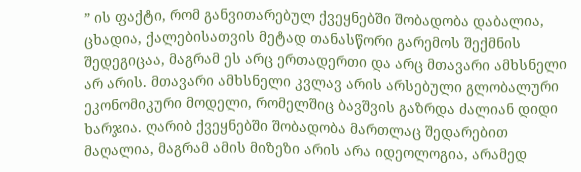” ის ფაქტი, რომ განვითარებულ ქვეყნებში შობადობა დაბალია, ცხადია, ქალებისათვის მეტად თანასწორი გარემოს შექმნის შედეგიცაა, მაგრამ ეს არც ერთადერთი და არც მთავარი ამხსნელი არ არის. მთავარი ამხსნელი კვლავ არის არსებული გლობალური ეკონომიკური მოდელი, რომელშიც ბავშვის გაზრდა ძალიან დიდი ხარჯია. ღარიბ ქვეყნებში შობადობა მართლაც შედარებით მაღალია, მაგრამ ამის მიზეზი არის არა იდეოლოგია, არამედ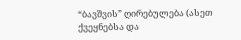“ბავშვის” ღირებულება (ასეთ ქვეყნებსა და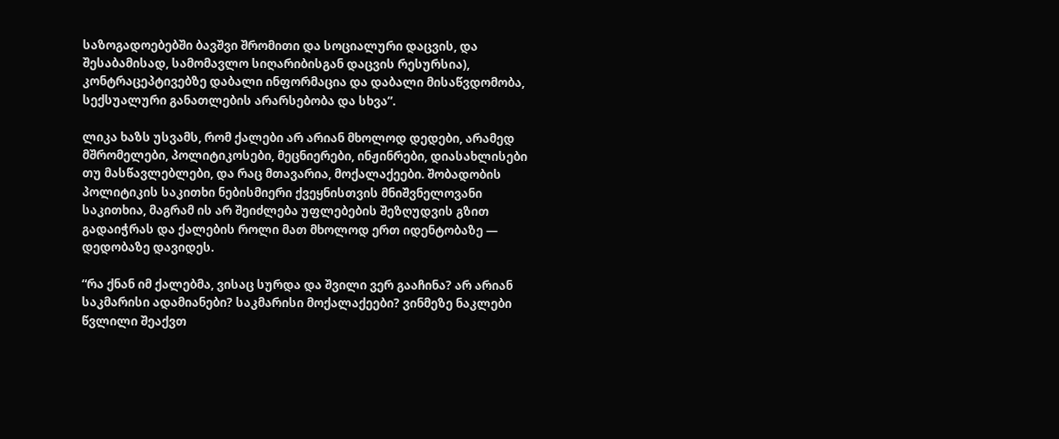საზოგადოებებში ბავშვი შრომითი და სოციალური დაცვის, და შესაბამისად, სამომავლო სიღარიბისგან დაცვის რესურსია), კონტრაცეპტივებზე დაბალი ინფორმაცია და დაბალი მისაწვდომობა, სექსუალური განათლების არარსებობა და სხვა”.

ლიკა ხაზს უსვამს, რომ ქალები არ არიან მხოლოდ დედები, არამედ მშრომელები, პოლიტიკოსები, მეცნიერები, ინჟინრები, დიასახლისები თუ მასწავლებლები, და რაც მთავარია, მოქალაქეები. შობადობის პოლიტიკის საკითხი ნებისმიერი ქვეყნისთვის მნიშვნელოვანი საკითხია, მაგრამ ის არ შეიძლება უფლებების შეზღუდვის გზით გადაიჭრას და ქალების როლი მათ მხოლოდ ერთ იდენტობაზე — დედობაზე დავიდეს.

“რა ქნან იმ ქალებმა, ვისაც სურდა და შვილი ვერ გააჩინა? არ არიან საკმარისი ადამიანები? საკმარისი მოქალაქეები? ვინმეზე ნაკლები წვლილი შეაქვთ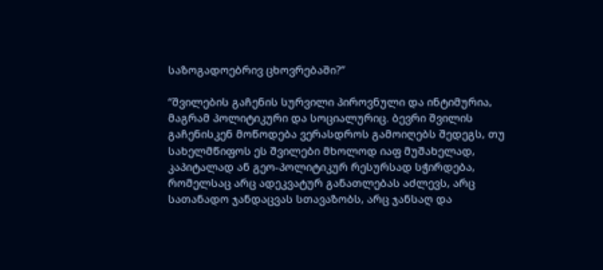საზოგადოებრივ ცხოვრებაში?”

“შვილების გაჩენის სურვილი პიროვნული და ინტიმურია, მაგრამ პოლიტიკური და სოციალურიც. ბევრი შვილის გაჩენისკენ მოწოდება ვერასდროს გამოიღებს შედეგს, თუ სახელმწიფოს ეს შვილები მხოლოდ იაფ მუშახელად, კაპიტალად ან გეო-პოლიტიკურ რესურსად სჭირდება, რომელსაც არც ადეკვატურ განათლებას აძლევს, არც სათანადო ჯანდაცვას სთავაზობს, არც ჯანსაღ და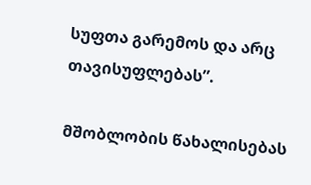სუფთა გარემოს და არც თავისუფლებას”.

მშობლობის წახალისებას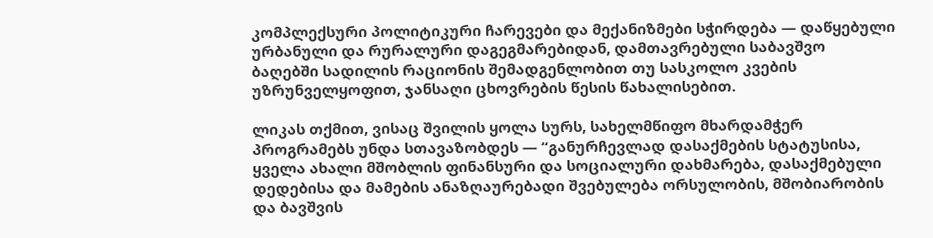კომპლექსური პოლიტიკური ჩარევები და მექანიზმები სჭირდება — დაწყებული ურბანული და რურალური დაგეგმარებიდან, დამთავრებული საბავშვო ბაღებში სადილის რაციონის შემადგენლობით თუ სასკოლო კვების უზრუნველყოფით, ჯანსაღი ცხოვრების წესის წახალისებით.

ლიკას თქმით, ვისაც შვილის ყოლა სურს, სახელმწიფო მხარდამჭერ პროგრამებს უნდა სთავაზობდეს — “განურჩევლად დასაქმების სტატუსისა, ყველა ახალი მშობლის ფინანსური და სოციალური დახმარება, დასაქმებული დედებისა და მამების ანაზღაურებადი შვებულება ორსულობის, მშობიარობის და ბავშვის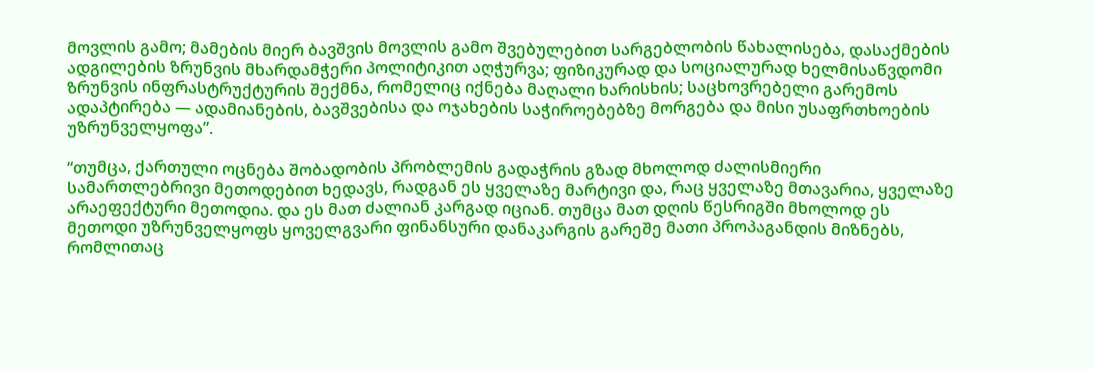მოვლის გამო; მამების მიერ ბავშვის მოვლის გამო შვებულებით სარგებლობის წახალისება, დასაქმების ადგილების ზრუნვის მხარდამჭერი პოლიტიკით აღჭურვა; ფიზიკურად და სოციალურად ხელმისაწვდომი ზრუნვის ინფრასტრუქტურის შექმნა, რომელიც იქნება მაღალი ხარისხის; საცხოვრებელი გარემოს ადაპტირება — ადამიანების, ბავშვებისა და ოჯახების საჭიროებებზე მორგება და მისი უსაფრთხოების უზრუნველყოფა”.

“თუმცა, ქართული ოცნება შობადობის პრობლემის გადაჭრის გზად მხოლოდ ძალისმიერი სამართლებრივი მეთოდებით ხედავს, რადგან ეს ყველაზე მარტივი და, რაც ყველაზე მთავარია, ყველაზე არაეფექტური მეთოდია. და ეს მათ ძალიან კარგად იციან. თუმცა მათ დღის წესრიგში მხოლოდ ეს მეთოდი უზრუნველყოფს ყოველგვარი ფინანსური დანაკარგის გარეშე მათი პროპაგანდის მიზნებს, რომლითაც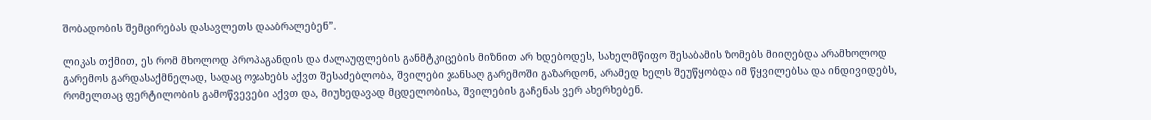შობადობის შემცირებას დასავლეთს დააბრალებენ”.

ლიკას თქმით, ეს რომ მხოლოდ პროპაგანდის და ძალაუფლების განმტკიცების მიზნით არ ხდებოდეს, სახელმწიფო შესაბამის ზომებს მიიღებდა არამხოლოდ გარემოს გარდასაქმნელად, სადაც ოჯახებს აქვთ შესაძებლობა, შვილები ჯანსაღ გარემოში გაზარდონ, არამედ ხელს შეუწყობდა იმ წყვილებსა და ინდივიდებს, რომელთაც ფერტილობის გამოწვევები აქვთ და, მიუხედავად მცდელობისა, შვილების გაჩენას ვერ ახერხებენ.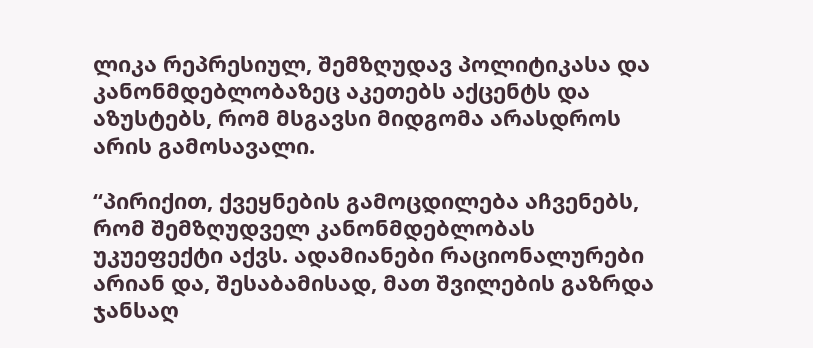ლიკა რეპრესიულ, შემზღუდავ პოლიტიკასა და კანონმდებლობაზეც აკეთებს აქცენტს და აზუსტებს, რომ მსგავსი მიდგომა არასდროს არის გამოსავალი.

“პირიქით, ქვეყნების გამოცდილება აჩვენებს, რომ შემზღუდველ კანონმდებლობას უკუეფექტი აქვს. ადამიანები რაციონალურები არიან და, შესაბამისად, მათ შვილების გაზრდა ჯანსაღ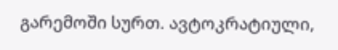გარემოში სურთ. ავტოკრატიული,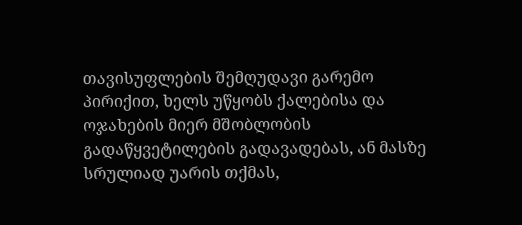თავისუფლების შემღუდავი გარემო პირიქით, ხელს უწყობს ქალებისა და ოჯახების მიერ მშობლობის გადაწყვეტილების გადავადებას, ან მასზე სრულიად უარის თქმას,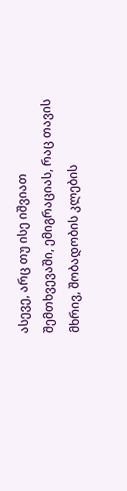ასევე, არც თუ ისე იშვიათ შემთხვევაში, ემიგრაციას, რაც თავის მხრივ, შობადობის კლების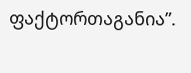ფაქტორთაგანია”.